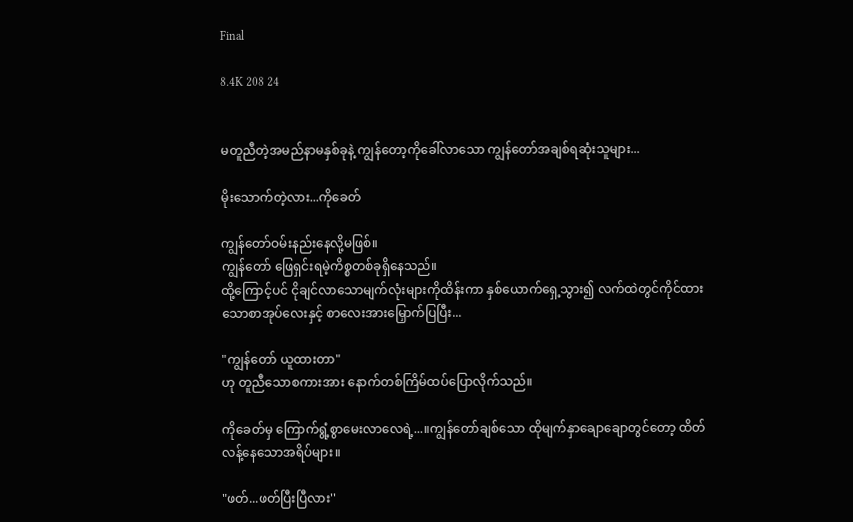Final

8.4K 208 24


မတူညီတဲ့အမည်နာမနှစ်ခုနဲ့ ကျွန်တော့ကိုခေါ်လာသော ကျွန်တော်အချစ်ရဆုံးသူများ...

မိုးသောက်တဲ့လား...ကိုခေတ်

ကျွန်တော်ဝမ်းနည်းနေလို့မဖြစ်။
ကျွန်တော် ဖြေရှင်းရမဲ့ကိစ္စတစ်ခုရှိနေသည်။
ထို့ကြောင့်ပင် ငိုချင်လာသောမျက်လုံးများကိုထိန်းကာ နှစ်ယောက်ရှေ့သွား၍ လက်ထဲတွင်ကိုင်ထားသောစာအုပ်လေးနှင့် စာလေးအားမြှောက်ပြပြီး...

"ကျွန်တော် ယူထားတာ"
ဟု တူညီသောစကားအား နောက်တစ်ကြိမ်ထပ်ပြောလိုက်သည်။

ကိုခေတ်မှ ကြောက်ရွံ့စွာမေးလာလေရဲ့...။ကျွန်တော်ချစ်သော ထိုမျက်နှာချောချောတွင်တော့ ထိတ်လန့်နေသောအရိပ်များ။

"ဖတ်...ဖတ်ပြီးပြီလား''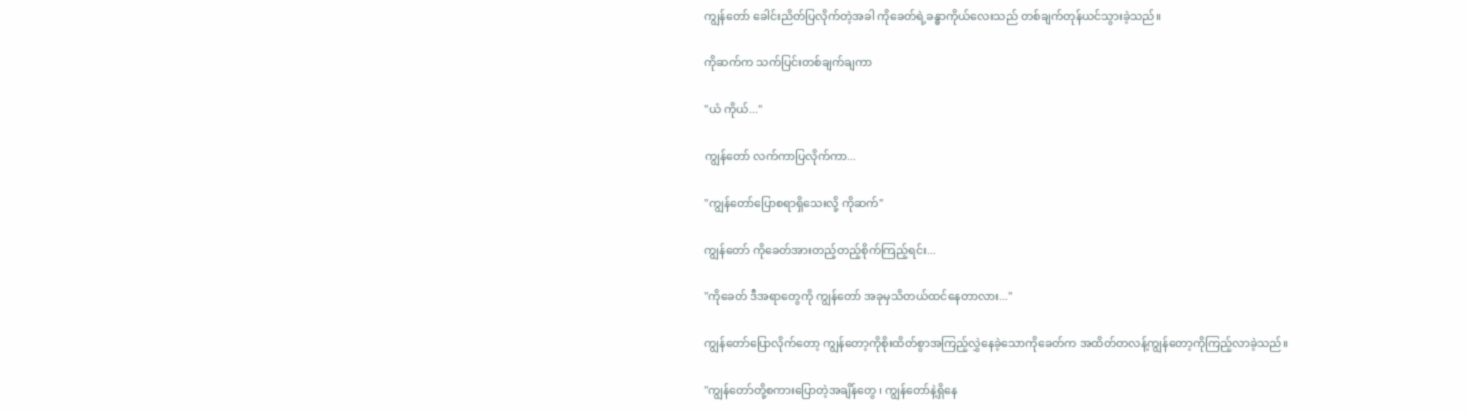ကျွန်တော် ခေါင်းညိတ်ပြလိုက်တဲ့အခါ ကိုခေတ်ရဲ့ခန္ဓာကိုယ်လေးသည် တစ်ချက်တုန်ယင်သွားခဲ့သည်။

ကိုဆက်က သက်ပြင်းတစ်ချက်ချကာ

"ယံ ကိုယ်...''

ကျွန်တော် လက်ကာပြလိုက်ကာ...

"ကျွန်တော်ပြောစရာရှိသေးလို့ ကိုဆက်''

ကျွန်တော် ကိုခေတ်အားတည့်တည့်စိုက်ကြည့်ရင်း...

"ကိုခေတ် ဒီအရာတွေကို ကျွန်တော် အခုမှသိတယ်ထင်နေတာလား...''

ကျွန်တော်ပြောလိုက်တော့ ကျွန်တော့ကိုစိုးထိတ်စွာအကြည့်လွှဲနေခဲ့သောကိုခေတ်က အထိတ်တလန့်ကျွန်တော့ကိုကြည့်လာခဲ့သည်။

"ကျွန်တော်တို့စကားပြောတဲ့အချိန်တွေ ၊ ကျွန်တော်နဲ့ရှိနေ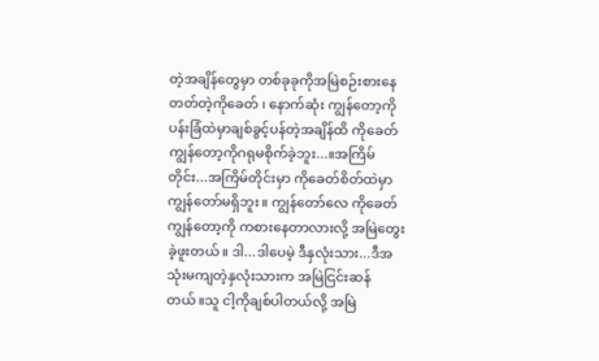တဲ့အချိန်တွေမှာ တစ်ခုခုကိုအမြဲစဉ်းစားနေတတ်တဲ့ကိုခေတ် ၊ နောက်ဆုံး ကျွန်တော့ကိုပန်းခြံထဲမှာချစ်ခွင့်ပန်တဲ့အချိန်ထိ ကိုခေတ် ကျွန်တော့ကိုဂရုမစိုက်ခဲ့ဘူး...။အကြိမ်တိုင်း...အကြိမ်တိုင်းမှာ ကိုခေတ်စိတ်ထဲမှာ ကျွန်တော်မရှိဘူး။ ကျွန်တော်လေ ကိုခေတ် ကျွန်တော့ကို ကစားနေတာလားလို့ အမြဲတွေးခဲ့ဖူးတယ်။ ဒါ...ဒါပေမဲ့ ဒီနှလုံးသား...ဒီအသုံးမကျတဲ့နှလုံးသားက အမြဲငြင်းဆန်တယ်။သူ ငါ့ကိုချစ်ပါတယ်လို့ အမြဲ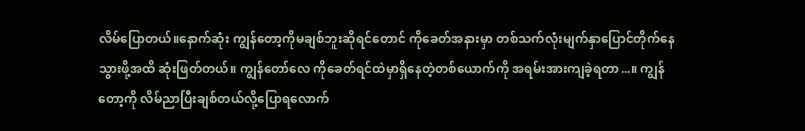လိမ်ပြောတယ်။နောက်ဆုံး ကျွန်တော့ကိုမချစ်ဘူးဆိုရင်တောင် ကိုခေတ်အနားမှာ တစ်သက်လုံးမျက်နှာပြောင်တိုက်နေသွားဖို့အထိ ဆုံးဖြတ်တယ်။ ကျွန်တော်လေ ကိုခေတ်ရင်ထဲမှာရှိနေတဲ့တစ်ယောက်ကို အရမ်းအားကျခဲ့ရတာ...။ ကျွန်တော့ကို လိမ်ညာပြီးချစ်တယ်လို့ပြောရလောက်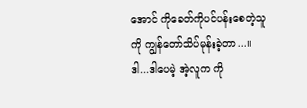အောင် ကိုခေတ်ကိုပင်ပန်းစေတဲ့သူကို ကျွန်တော်သိပ်မုန်းခဲ့တာ...။ဒါ...ဒါပေမဲ့ အဲ့လူက ကို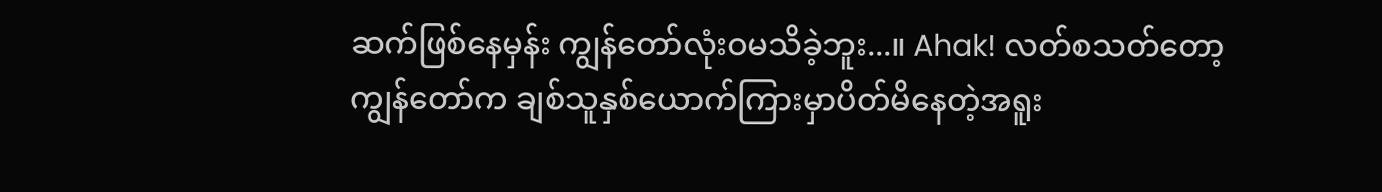ဆက်ဖြစ်နေမှန်း ကျွန်တော်လုံးဝမသိခဲ့ဘူး...။ Ahak! လတ်စသတ်တော့ ကျွန်တော်က ချစ်သူနှစ်ယောက်ကြားမှာပိတ်မိနေတဲ့အရူး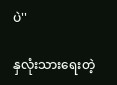ပဲ''

နှလုံးသားရေးတဲ့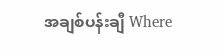အချစ်ပန်းချီ Where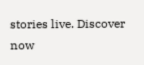stories live. Discover now